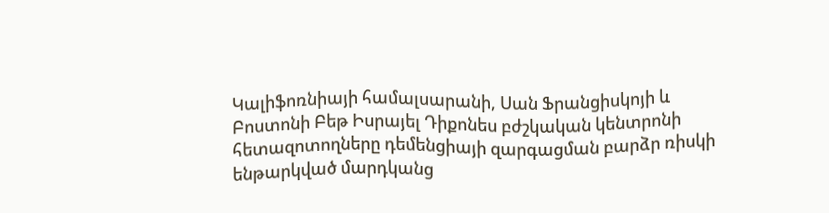Կալիֆոռնիայի համալսարանի, Սան Ֆրանցիսկոյի և Բոստոնի Բեթ Իսրայել Դիքոնես բժշկական կենտրոնի հետազոտողները դեմենցիայի զարգացման բարձր ռիսկի ենթարկված մարդկանց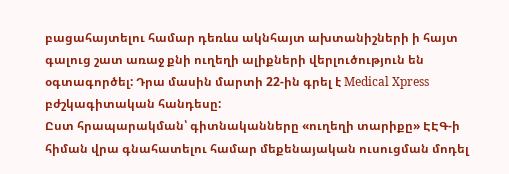բացահայտելու համար դեռևս ակնհայտ ախտանիշների ի հայտ գալուց շատ առաջ քնի ուղեղի ալիքների վերլուծություն են օգտագործել: Դրա մասին մարտի 22-ին գրել է Medical Xpress բժշկագիտական հանդեսը:
Ըստ հրապարակման՝ գիտնականները «ուղեղի տարիքը» ԷԷԳ-ի հիման վրա գնահատելու համար մեքենայական ուսուցման մոդել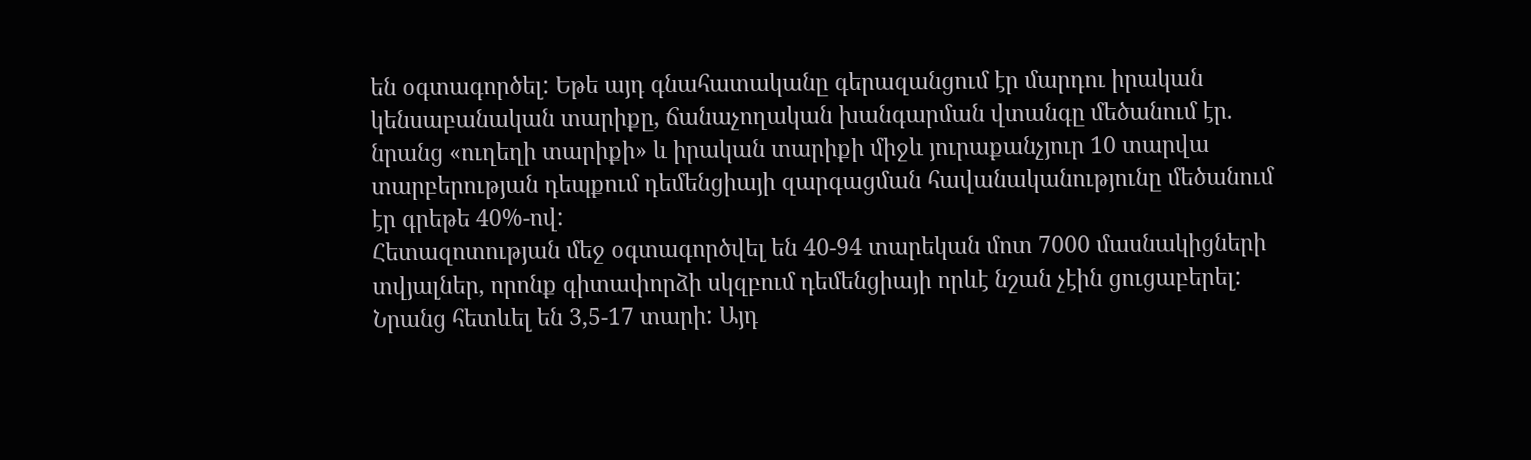են օգտագործել: Եթե այդ գնահատականը գերազանցում էր մարդու իրական կենսաբանական տարիքը, ճանաչողական խանգարման վտանգը մեծանում էր. նրանց «ուղեղի տարիքի» և իրական տարիքի միջև յուրաքանչյուր 10 տարվա տարբերության դեպքում դեմենցիայի զարգացման հավանականությունը մեծանում էր գրեթե 40%-ով:
Հետազոտության մեջ օգտագործվել են 40-94 տարեկան մոտ 7000 մասնակիցների տվյալներ, որոնք գիտափորձի սկզբում դեմենցիայի որևէ նշան չէին ցուցաբերել: Նրանց հետևել են 3,5-17 տարի: Այդ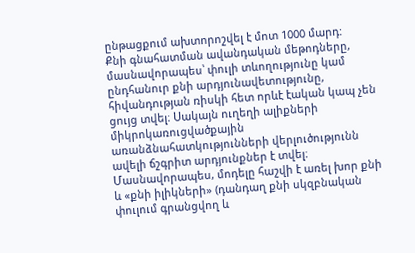ընթացքում ախտորոշվել է մոտ 1000 մարդ:
Քնի գնահատման ավանդական մեթոդները, մասնավորապես՝ փուլի տևողությունը կամ ընդհանուր քնի արդյունավետությունը, հիվանդության ռիսկի հետ որևէ էական կապ չեն ցույց տվել։ Սակայն ուղեղի ալիքների միկրոկառուցվածքային առանձնահատկությունների վերլուծությունն ավելի ճշգրիտ արդյունքներ է տվել։ Մասնավորապես, մոդելը հաշվի է առել խոր քնի և «քնի իլիկների» (դանդաղ քնի սկզբնական փուլում գրանցվող և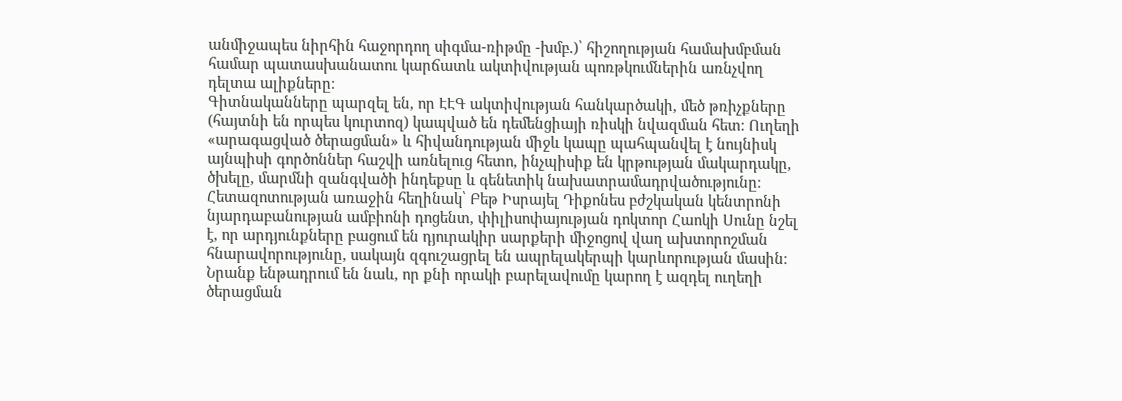անմիջապես նիրհին հաջորդող սիգմա-ռիթմը -խմբ.)՝ հիշողության համախմբման համար պատասխանատու կարճատև ակտիվության պոռթկումներին առնչվող դելտա ալիքները։
Գիտնականները պարզել են, որ ԷԷԳ ակտիվության հանկարծակի, մեծ թռիչքները (հայտնի են որպես կուրտոզ) կապված են դեմենցիայի ռիսկի նվազման հետ։ Ուղեղի «արագացված ծերացման» և հիվանդության միջև կապը պահպանվել է նույնիսկ այնպիսի գործոններ հաշվի առնելուց հետո, ինչպիսիք են կրթության մակարդակը, ծխելը, մարմնի զանգվածի ինդեքսը և գենետիկ նախատրամադրվածությունը։
Հետազոտության առաջին հեղինակ՝ Բեթ Իսրայել Դիքոնես բժշկական կենտրոնի նյարդաբանության ամբիոնի դոցենտ, փիլիսոփայության դոկտոր Հաոկի Սունը նշել է, որ արդյունքները բացում են դյուրակիր սարքերի միջոցով վաղ ախտորոշման հնարավորությունը, սակայն զգուշացրել են ապրելակերպի կարևորության մասին։ Նրանք ենթադրում են նաև, որ քնի որակի բարելավումը կարող է ազդել ուղեղի ծերացման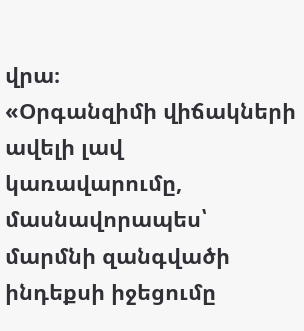վրա։
«Օրգանզիմի վիճակների ավելի լավ կառավարումը, մասնավորապես՝ մարմնի զանգվածի ինդեքսի իջեցումը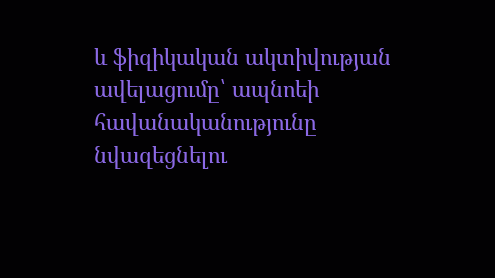և ֆիզիկական ակտիվության ավելացումը՝ ապնոեի հավանականությունը նվազեցնելու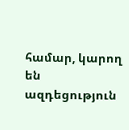համար, կարող են ազդեցություն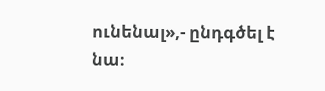ունենալ»,- ընդգծել է նա։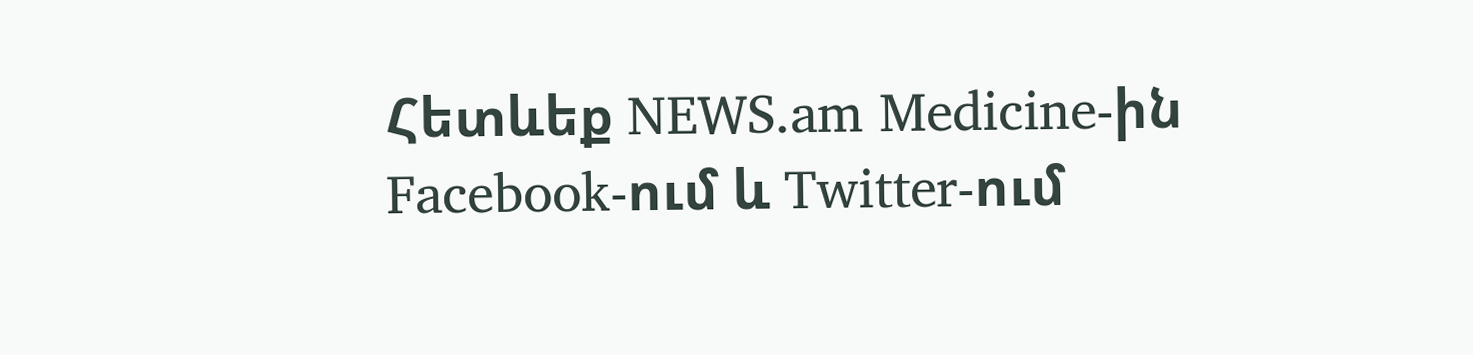Հետևեք NEWS.am Medicine-ին Facebook-ում և Twitter-ում